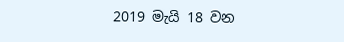2019 මැයි 18 වන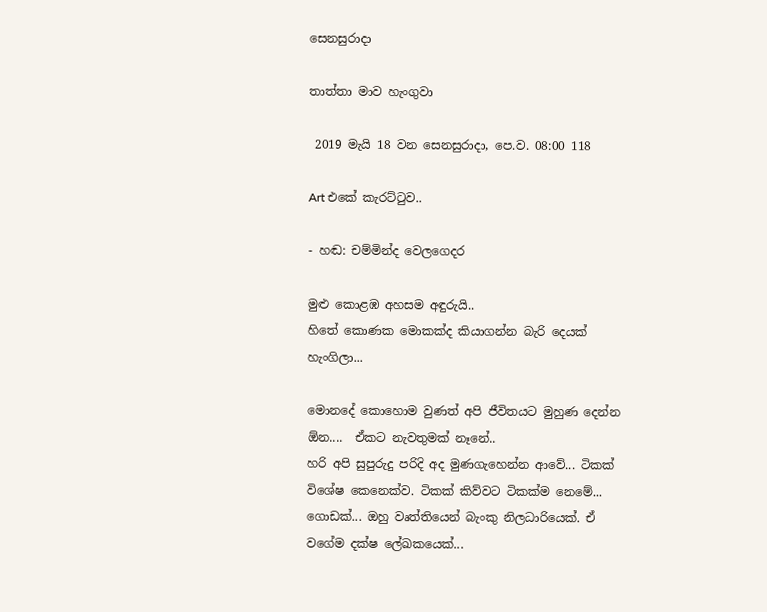සෙනසුරාදා

තාත්තා මාව හැංගුවා

 2019 මැයි 18 වන සෙනසුරාදා, පෙ.ව. 08:00 118

Art එකේ කැරට්ටුව..

- හඬ: චම්මින්ද වෙලගෙදර

මුළු කොළඹ අහසම අඳුරුයි..
හිතේ කොණක මොකක්ද කියාගන්න බැරි දෙයක් හැංගිලා...

මොනදේ කොහොම වුණත් අපි ජීවිතයට මුහුණ දෙන්න ඕන....  ඒකට නැවතුමක් නෑනේ..
හරි අපි සුපුරුදු පරිදි අද මුණගැහෙන්න ආවේ... ටිකක් විශේෂ කෙනෙක්ව. ටිකක් කිව්වට ටිකක්ම නෙමේ... ගොඩක්... ඔහු වෘත්තියෙන් බැංකු නිලධාරියෙක්. ඒ වගේම දක්ෂ ලේඛකයෙක්...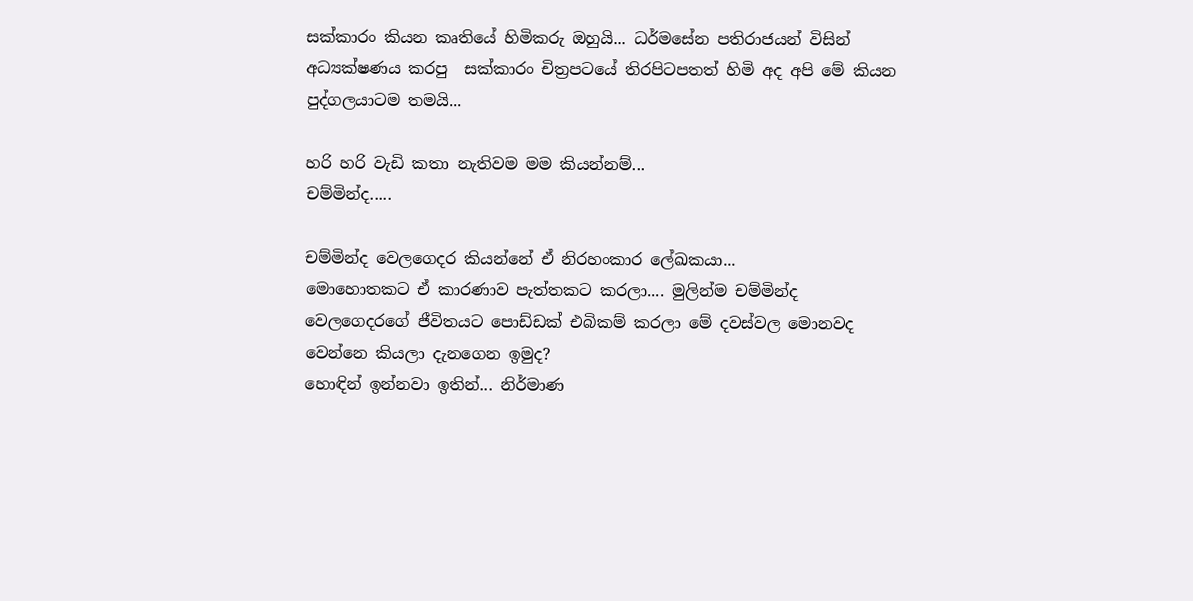සක්කාරං කියන කෘතියේ හිමිකරු ඔහුයි... ධර්මසේන පතිරාජයන් විසින් අධ්‍යක්ෂණය කරපු  සක්කාරං චිත්‍රපටයේ තිරපිටපතත් හිමි අද අපි මේ කියන පුද්ගලයාටම තමයි...

හරි හරි වැඩි කතා නැතිවම මම කියන්නම්...
චම්මින්ද.....

චම්මින්ද වෙලගෙදර කියන්නේ ඒ නිරහංකාර ලේඛකයා...
මොහොතකට ඒ කාරණාව පැත්තකට කරලා.... මුලින්ම චම්මින්ද වෙලගෙදරගේ ජීවිතයට පොඩ්ඩක් එබිකම් කරලා මේ දවස්වල මොනවද වෙන්නෙ කියලා දැනගෙන ඉමුද?
හොඳින් ඉන්නවා ඉතින්... නිර්මාණ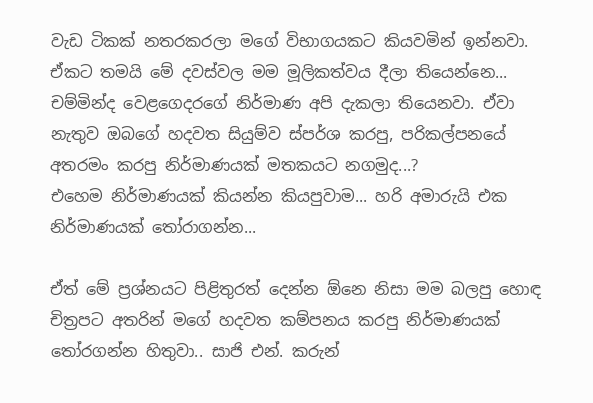වැඩ ටිකක් නතරකරලා මගේ විභාගයකට කියවමින් ඉන්නවා. ඒකට තමයි මේ දවස්වල මම මූලිකත්වය දීලා තියෙන්නෙ...
චම්මින්ද වෙළගෙදරගේ නිර්මාණ අපි දැකලා තියෙනවා. ඒවා නැතුව ඔබගේ හදවත සියුම්ව ස්පර්ශ කරපු, පරිකල්පනයේ අතරමං කරපු නිර්මාණයක් මතකයට නගමුද...?
එහෙම නිර්මාණයක් කියන්න කියපුවාම... හරි අමාරුයි එක නිර්මාණයක් තෝරාගන්න...

ඒත් මේ ප්‍රශ්නයට පිළිතුරත් දෙන්න ඕනෙ නිසා මම බලපු හොඳ චිත්‍රපට අතරින් මගේ හදවත කම්පනය කරපු නිර්මාණයක් තෝරගන්න හිතුවා.. සාජි එන්. කරුන්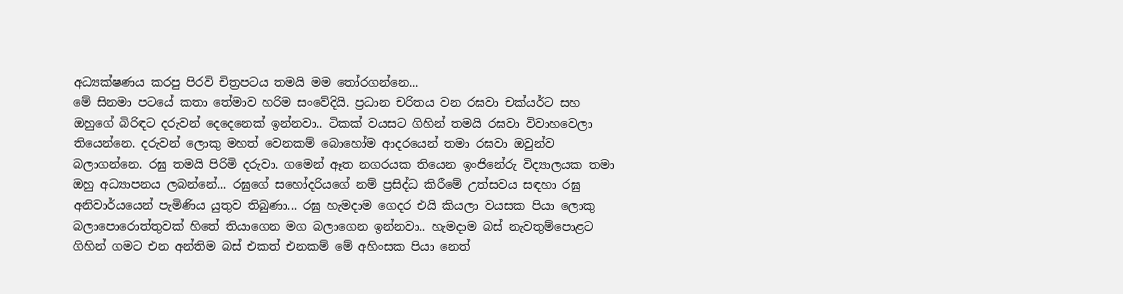අධ්‍යක්ෂණය කරපු පිරවි චිත්‍රපටය තමයි මම තෝරගන්නෙ...
මේ සිනමා පටයේ කතා තේමාව හරිම සංවේදියි. ප්‍රධාන චරිතය වන රඝවා චක්යර්ට සහ ඔහුගේ බිරිඳට දරුවන් දෙදෙනෙක් ඉන්නවා.. ටිකක් වයසට ගිහින් තමයි රඝවා විවාහවෙලා තියෙන්නෙ. දරුවන් ලොකු මහත් වෙනකම් බොහෝම ආදරයෙන් තමා රඝවා ඔවුන්ව බලාගන්නෙ. රඝු තමයි පිරිමි දරුවා. ගමෙන් ඈත නගරයක තියෙන ඉංජිනේරු විද්‍යාලයක තමා ඔහු අධ්‍යාපනය ලබන්නේ... රඝුගේ සහෝදරියගේ නම් ප්‍රසිද්ධ කිරීමේ උත්සවය සඳහා රඝු අනිවාර්යයෙන් පැමිණිය යුතුව තිබුණා... රඝු හැමදාම ගෙදර එයි කියලා වයසක පියා ලොකු බලාපොරොත්තුවක් හිතේ තියාගෙන මග බලාගෙන ඉන්නවා.. හැමදාම බස් නැවතුම්පොළට ගිහින් ගමට එන අන්තිම බස් එකත් එනකම් මේ අහිංසක පියා නෙත්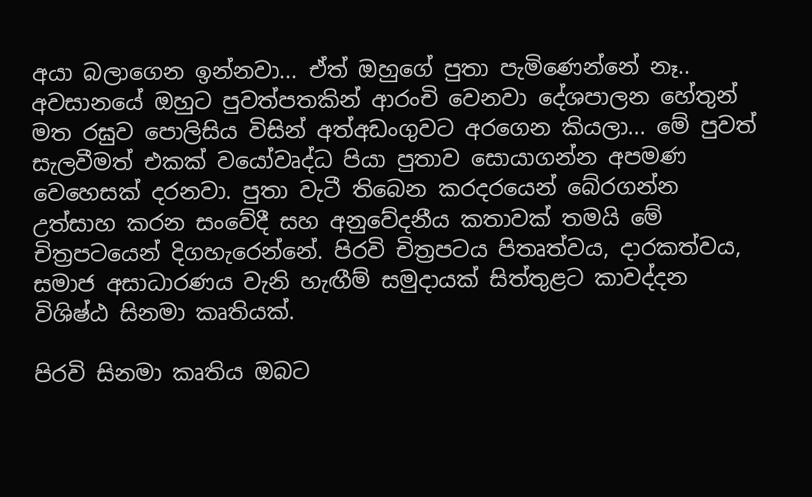අයා බලාගෙන ඉන්නවා... ඒත් ඔහුගේ පුතා පැමිණෙන්නේ නෑ.. අවසානයේ ඔහුට පුවත්පතකින් ආරංචි වෙනවා දේශපාලන හේතුන් මත රඝුව පොලිසිය විසින් අත්අඩංගුවට අරගෙන කියලා... මේ පුවත් සැලවීමත් එකක් වයෝවෘද්ධ පියා පුතාව සොයාගන්න අපමණ වෙහෙසක් දරනවා. පුතා වැටී තිබෙන කරදරයෙන් බේරගන්න උත්සාහ කරන සංවේදී සහ අනුවේදනීය කතාවක් තමයි මේ චිත්‍රපටයෙන් දිගහැරෙන්නේ. පිරවි චිත්‍රපටය පිතෘත්වය, දාරකත්වය, සමාජ අසාධාරණය වැනි හැඟීම් සමුදායක් සිත්තුළට කාවද්දන විශිෂ්ඨ සිනමා කෘතියක්.

පිරවි සිනමා කෘතිය ඔබට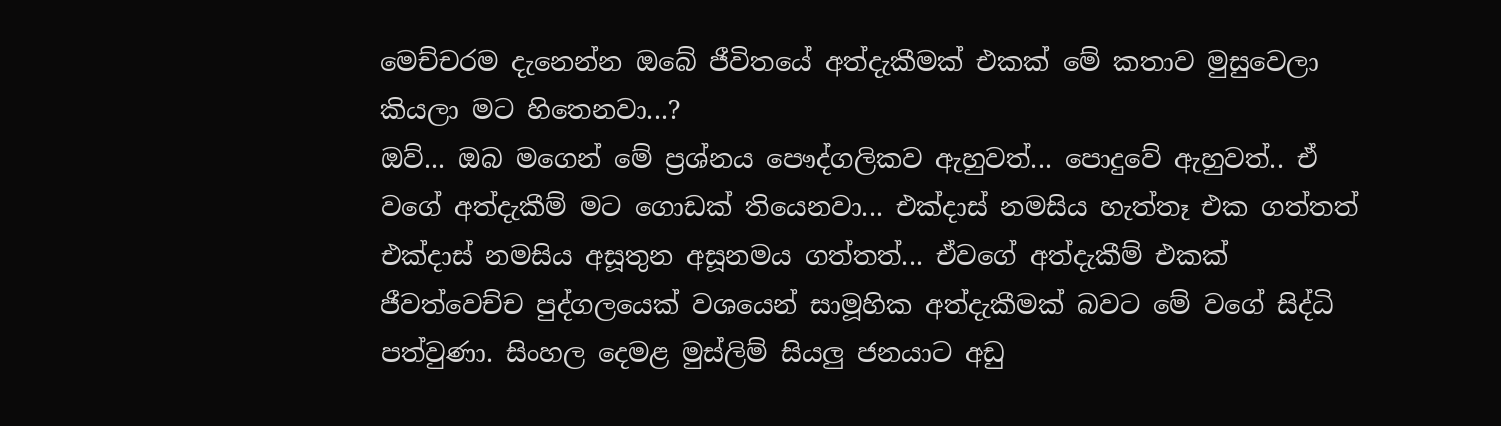මෙච්චරම දැනෙන්න ඔබේ ජීවිතයේ අත්දැකීමක් එකක් මේ කතාව මුසුවෙලා කියලා මට හිතෙනවා...?
ඔව්... ඔබ මගෙන් මේ ප්‍රශ්නය පෞද්ගලිකව ඇහුවත්... පොදුවේ ඇහුවත්.. ඒ වගේ අත්දැකීම් මට ගොඩක් තියෙනවා... එක්දාස් නමසිය හැත්තෑ එක ගත්තත් එක්දාස් නමසිය අසූතුන අසූනමය ගත්තත්... ඒවගේ අත්දැකීම් එකක් ජීවත්වෙච්ච පුද්ගලයෙක් වශයෙන් සාමූහික අත්දැකීමක් බවට මේ වගේ සිද්ධි පත්වුණා. සිංහල දෙමළ මුස්ලිම් සියලු ජනයාට අඩු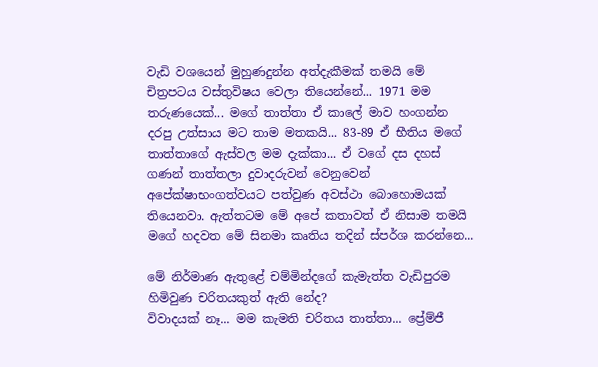වැඩි වශයෙන් මුහුණදුන්න අත්දැකීමක් තමයි මේ චිත්‍රපටය වස්තුවිෂය වෙලා තියෙන්නේ... 1971 මම තරුණයෙක්... මගේ තාත්තා ඒ කාලේ මාව හංගන්න දරපු උත්සාය මට තාම මතකයි... 83-89 ඒ භීතිය මගේ තාත්තාගේ ඇස්වල මම දැක්කා... ඒ වගේ දස දහස් ගණන් තාත්තලා දුවාදරුවන් වෙනුවෙන් අපේක්ෂාභංගත්වයට පත්වුණ අවස්ථා බොහොමයක් තියෙනවා. ඇත්තටම මේ අපේ කතාවත් ඒ නිසාම තමයි මගේ හදවත මේ සිනමා කෘතිය තදින් ස්පර්ශ කරන්නෙ...

මේ නිර්මාණ ඇතුළේ චම්මින්දගේ කැමැත්ත වැඩිපුරම හිමිවුණ චරිතයකුත් ඇති නේද?
විවාදයක් නෑ... මම කැමති චරිතය තාත්තා... ප්‍රේම්ජී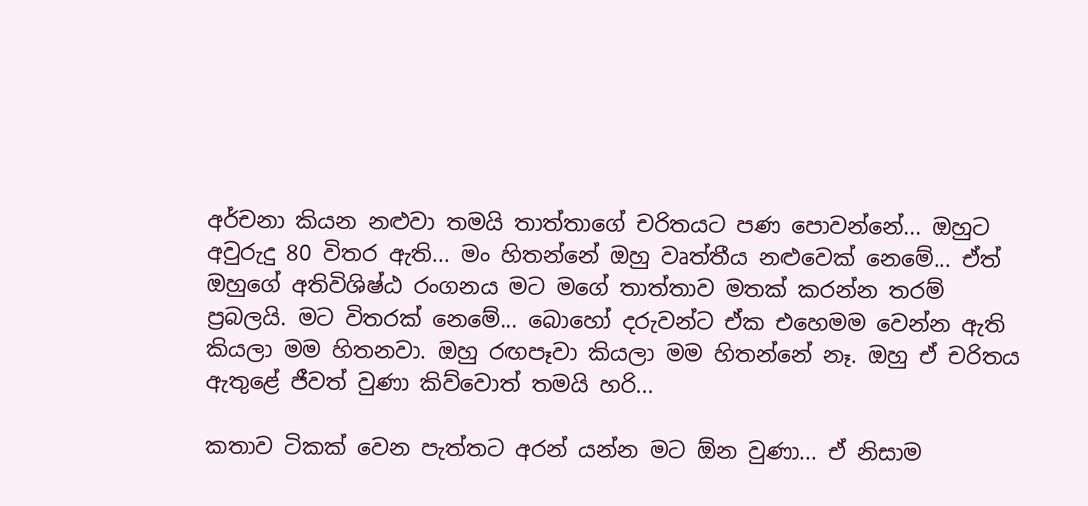අර්චනා කියන නළුවා තමයි තාත්තාගේ චරිතයට පණ පොවන්නේ... ඔහුට අවුරුදු 80 විතර ඇති... මං හිතන්නේ ඔහු වෘත්තීය නළුවෙක් නෙමේ... ඒත් ඔහුගේ අතිවිශිෂ්ඨ රංගනය මට මගේ තාත්තාව මතක් කරන්න තරම් ප්‍රබලයි. මට විතරක් නෙමේ... බොහෝ දරුවන්ට ඒක එහෙමම වෙන්න ඇති කියලා මම හිතනවා. ඔහු රඟපෑවා කියලා මම හිතන්නේ නෑ. ඔහු ඒ චරිතය ඇතුළේ ජීවත් වුණා කිව්වොත් තමයි හරි...

කතාව ටිකක් වෙන පැත්තට අරන් යන්න මට ඕන වුණා... ඒ නිසාම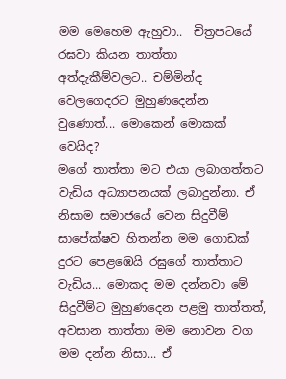මම මෙහෙම ඇහුවා..  චිත්‍රපටයේ රඝවා කියන තාත්තා අත්දැකීම්වලට.. චම්මින්ද වෙලගෙදරට මුහුණදෙන්න වුණොත්... මොකෙන් මොකක් වෙයිද?
මගේ තාත්තා මට එයා ලබාගත්තට වැඩිය අධ්‍යාපනයක් ලබාදුන්නා. ඒ නිසාම සමාජයේ වෙන සිදුවීම් සාපේක්ෂව හිතන්න මම ගොඩක් දුරට පෙළඹෙයි රඝුගේ තාත්තාට වැඩිය... මොකද මම දන්නවා මේ සිදුවීම්ට මුහුණදෙන පළමු තාත්තත්, අවසාන තාත්තා මම නොවන වග මම දන්න නිසා... ඒ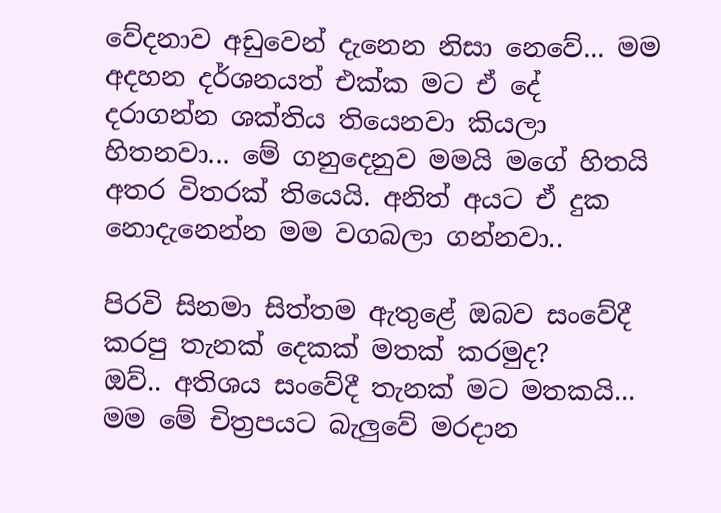වේදනාව අඩුවෙන් දැනෙන නිසා නෙවේ... මම අදහන දර්ශනයත් එක්ක මට ඒ දේ දරාගන්න ශක්තිය තියෙනවා කියලා හිතනවා... මේ ගනුදෙනුව මමයි මගේ හිතයි අතර විතරක් තියෙයි. අනිත් අයට ඒ දුක නොදැනෙන්න මම වගබලා ගන්නවා..

පිරවි සිනමා සිත්තම ඇතුළේ ඔබව සංවේදී කරපු තැනක් දෙකක් මතක් කරමුද?
ඔව්.. අතිශය සංවේදී තැනක් මට මතකයි... මම මේ චිත්‍රපයට බැලුවේ මරදාන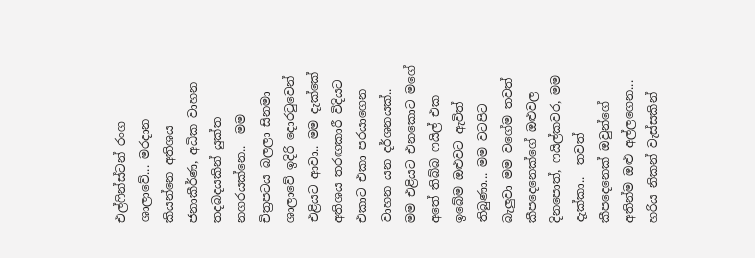එල්ෆින්ස්ටන් රංග ශාලාවේ... මරදාන කියන්නෙ අතිශය ජනාකීර්ණ, අධික වාහන තදබදයකින් යුක්ත නගරයක්නෙ..  මම චිත්‍රපටය බලලා සිනමා ශාලාවේ ඉදිරි දොරටුවෙන් එළියට ආවා.. මම දැක්කේ අතිශය තරඟකාරී විදියට එකාට එකා පරයාගෙන වාහන යන දර්ශනයක්.. මම එළියට එනකොට මගේ අතේ තිබ්බ ෆයිල් එක ඉබේම ඔළුවට ඇවිත් තිබුණා... මම වටපිට බැලුවා මම වගේම තවත් කීපදෙනෙක්ගේ ඔළුවල දිනපොත්, ෆයිල්කවර, මම දැක්කා..  තවත් කීපදෙනෙක් ඔවුන්ගේ අතින්ම ඔළු අල්ලගෙන... හරිය නිකන් වැස්සකින්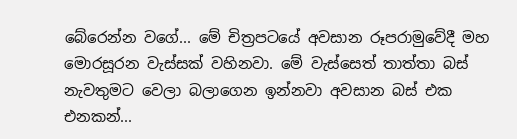බේරෙන්න වගේ... මේ චිත්‍රපටයේ අවසාන රූපරාමුවේදී මහ මොරසූරන වැස්සක් වහිනවා. මේ වැස්සෙත් තාත්තා බස් නැවතුමට වෙලා බලාගෙන ඉන්නවා අවසාන බස් එක එනකන්...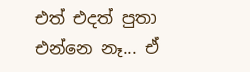එත් එදත් පුතා එන්නෙ නෑ... ඒ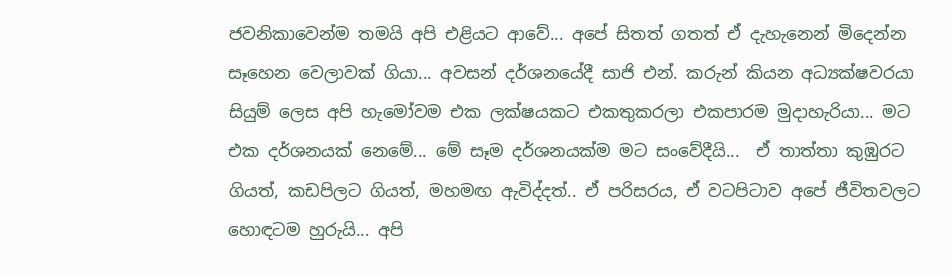ජවනිකාවෙන්ම තමයි අපි එළියට ආවේ... අපේ සිතත් ගතත් ඒ දැහැනෙන් මිදෙන්න සෑහෙන වෙලාවක් ගියා... අවසන් දර්ශනයේදී සාජි එන්. කරුන් කියන අධ්‍යක්ෂවරයා සියුම් ලෙස අපි හැමෝවම එක ලක්ෂයකට එකතුකරලා එකපාරම මුදාහැරියා... මට එක දර්ශනයක් නෙමේ... මේ සෑම දර්ශනයක්ම මට සංවේදීයි...  ඒ තාත්තා කුඹුරට ගියත්, කඩපිලට ගියත්, මහමඟ ඇවිද්දත්.. ඒ පරිසරය, ඒ වටපිටාව අපේ ජීවිතවලට හොඳටම හුරුයි... අපි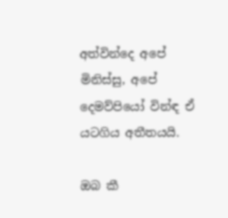අත්වින්දෙ අපේ මිනිස්සු, අපේ දෙමව්පියෝ වින්ඳ ඒ යටගිය අතීතයයි.

ඔබ කී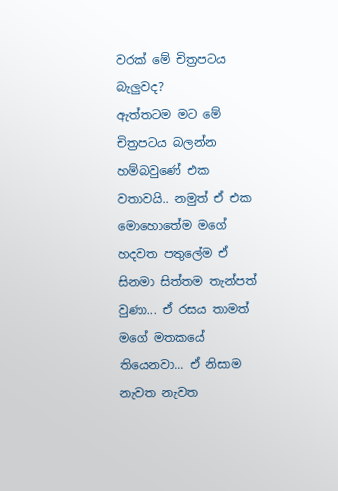වරක් මේ චිත්‍රපටය බැලුවද?
ඇත්තටම මට මේ චිත්‍රපටය බලන්න හම්බවුණේ එක වතාවයි.. නමුත් ඒ එක මොහොතේම මගේ හදවත පතුලේම ඒ සිනමා සිත්තම තැන්පත් වුණා... ඒ රසය තාමත් මගේ මතකයේ තියෙනවා... ඒ නිසාම නැවත නැවත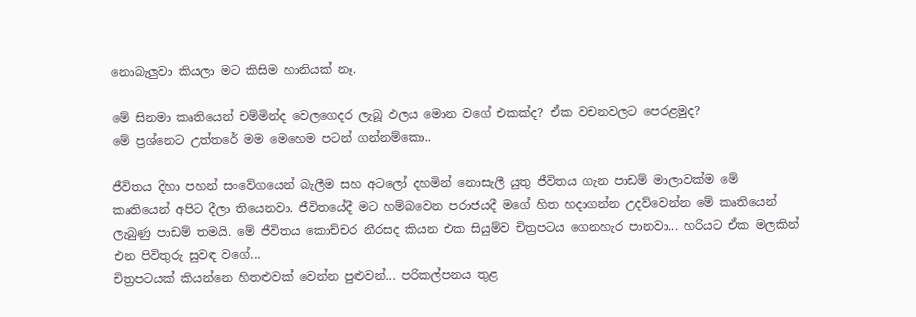නොබැලුවා කියලා මට කිසිම හානියක් නෑ.

මේ සිනමා කෘතියෙන් චම්මින්ද වෙලගෙදර ලැබූ ඵලය මොන වගේ එකක්ද? ඒක වචනවලට පෙරළමුද?
මේ ප්‍රශ්නෙට උත්තරේ මම මෙහෙම පටන් ගන්නම්කො..

ජීවිතය දිහා පහන් සංවේගයෙන් බැලීම සහ අටලෝ දහමින් නොසැලී යුතු ජීවිතය ගැන පාඩම් මාලාවක්ම මේ කෘතියෙන් අපිට දීලා තියෙනවා. ජීවිතයේදී මට හම්බවෙන පරාජයදී මගේ හිත හදාගන්න උදව්වෙන්න මේ කෘතියෙන් ලැබුණු පාඩම් තමයි. මේ ජීවිතය කොච්චර නීරසද කියන එක සියුම්ව චිත්‍රපටය ගෙනහැර පානවා... හරියට ඒක මලකින් එන පිවිතුරු සුවඳ වගේ...
චිත්‍රපටයක් කියන්නෙ හිතළුවක් වෙන්න පුළුවන්... පරිකල්පනය තුළ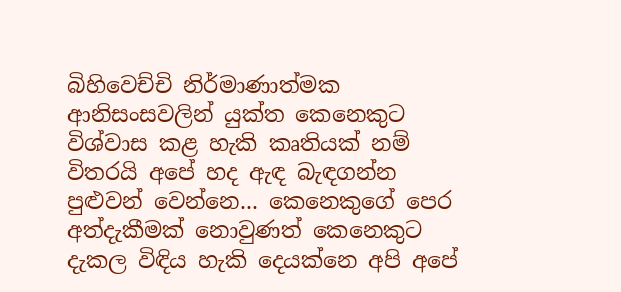බිහිවෙච්චි නිර්මාණාත්මක ආනිසංසවලින් යුක්ත කෙනෙකුට විශ්වාස කළ හැකි කෘතියක් නම් විතරයි අපේ හද ඇඳ බැඳගන්න පුළුවන් වෙන්නෙ... කෙනෙකුගේ පෙර අත්දැකීමක් නොවුණත් කෙනෙකුට දැකල විඳිය හැකි දෙයක්නෙ අපි අපේ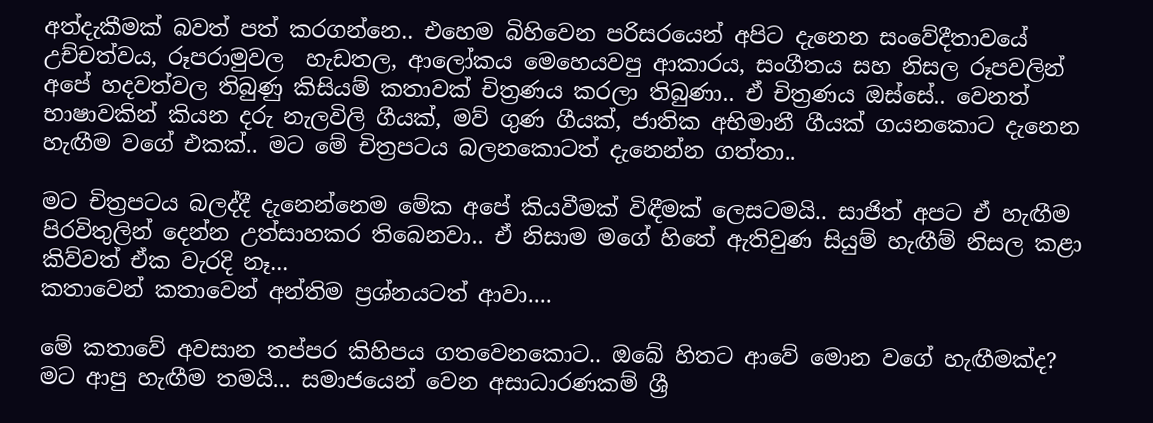අත්දැකීමක් බවත් පත් කරගන්නෙ.. එහෙම බිහිවෙන පරිසරයෙන් අපිට දැනෙන සංවේදීතාවයේ උච්චත්වය, රූපරාමුවල  හැඩතල, ආලෝකය මෙහෙයවපු ආකාරය, සංගීතය සහ නිසල රූපවලින් අපේ හදවත්වල තිබුණු කිසියම් කතාවක් චිත්‍රණය කරලා තිබුණා.. ඒ චිත්‍රණය ඔස්සේ.. වෙනත් භාෂාවකින් කියන දරු නැලවිලි ගීයක්, මව් ගුණ ගීයක්, ජාතික අභිමානී ගීයක් ගයනකොට දැනෙන හැඟීම වගේ එකක්.. මට මේ චිත්‍රපටය බලනකොටත් දැනෙන්න ගත්තා..

මට චිත්‍රපටය බලද්දී දැනෙන්නෙම මේක අපේ කියවීමක් විඳීමක් ලෙසටමයි.. සාජිත් අපට ඒ හැඟීම පිරවිතුලින් දෙන්න උත්සාහකර තිබෙනවා.. ඒ නිසාම මගේ හිතේ ඇතිවුණ සියුම් හැඟීම් නිසල කළා කිව්වත් ඒක වැරදි නෑ...
කතාවෙන් කතාවෙන් අන්තිම ප්‍රශ්නයටත් ආවා....

මේ කතාවේ අවසාන තප්පර කිහිපය ගතවෙනකොට.. ඔබේ හිතට ආවේ මොන වගේ හැඟීමක්ද?
මට ආපු හැඟීම තමයි... සමාජයෙන් වෙන අසාධාරණකම් ශ්‍රී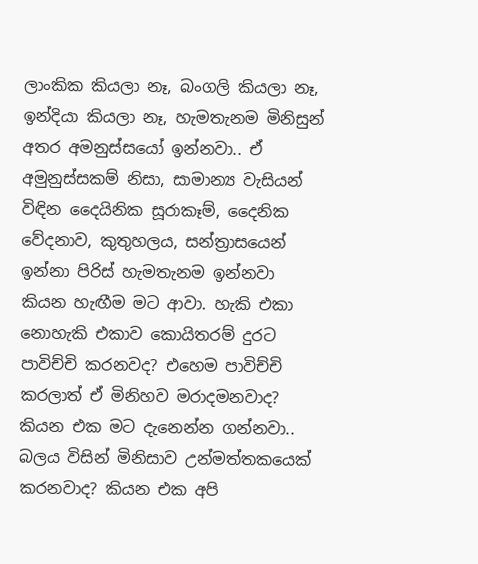ලාංකික කියලා නෑ, බංගලි කියලා නෑ, ඉන්දියා කියලා නෑ, හැමතැනම මිනිසුන් අතර අමනුස්සයෝ ඉන්නවා.. ඒ අමුනුස්සකම් නිසා, සාමාන්‍ය වැසියන් විඳින දෛයිනික සූරාකෑම්, දෛනික වේදනාව, කුතුහලය, සන්ත්‍රාසයෙන් ඉන්නා පිරිස් හැමතැනම ඉන්නවා කියන හැඟීම මට ආවා. හැකි එකා නොහැකි එකාව කොයිතරම් දුරට පාවිච්චි කරනවද? එහෙම පාවිච්චි කරලාත් ඒ මිනිහව මරාදමනවාද? කියන එක මට දැනෙන්න ගන්නවා.. බලය විසින් මිනිසාව උන්මත්තකයෙක් කරනවාද? කියන එක අපි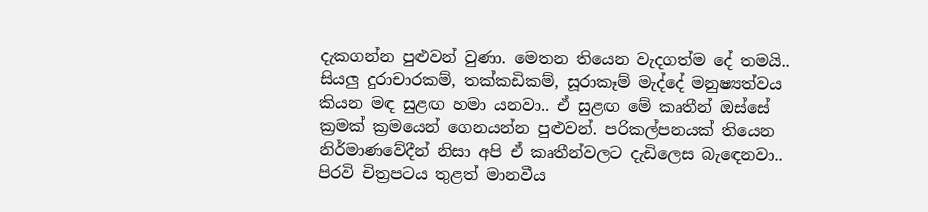දැකගන්න පුළුවන් වුණා. මෙතන තියෙන වැදගත්ම දේ තමයි.. සියලු දුරාචාරකම්, තක්කඩිකම්, සූරාකෑම් මැද්දේ මනුෂ්‍යත්වය කියන මඳ සුළඟ හමා යනවා.. ඒ සුළඟ මේ කෘතීන් ඔස්සේ ක්‍රමක් ක්‍රමයෙන් ගෙනයන්න පුළුවන්. පරිකල්පනයක් තියෙන නිර්මාණවේදීන් නිසා අපි ඒ කෘතීන්වලට දැඩිලෙස බැඳෙනවා.. පිරවි චිත්‍රපටය තුළත් මානවීය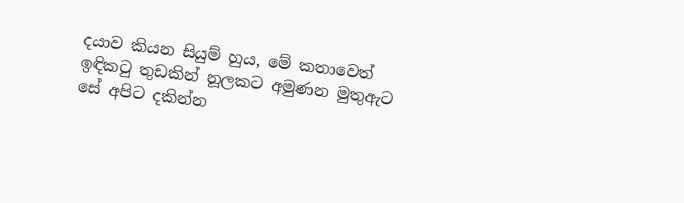දයාව කියන සියුම් හුය, මේ කතාවෙත් ඉඳිකටු තුඩකින් නූලකට අමුණන මුතුඇට සේ අපිට දකින්න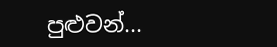පුළුවන්...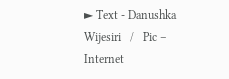► Text - Danushka Wijesiri   /   Pic – Internet